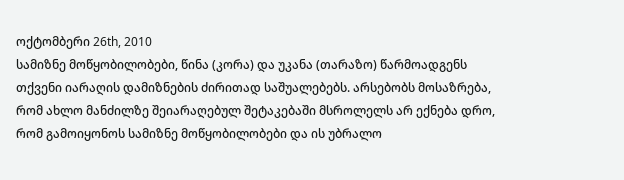ოქტომბერი 26th, 2010
სამიზნე მოწყობილობები, წინა (კორა) და უკანა (თარაზო) წარმოადგენს თქვენი იარაღის დამიზნების ძირითად საშუალებებს. არსებობს მოსაზრება, რომ ახლო მანძილზე შეიარაღებულ შეტაკებაში მსროლელს არ ექნება დრო, რომ გამოიყონოს სამიზნე მოწყობილობები და ის უბრალო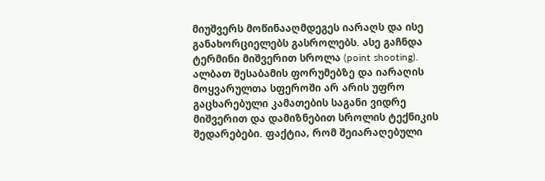მიუშვერს მოწინააღმდეგეს იარაღს და ისე განახორციელებს გასროლებს. ასე გაჩნდა ტერმინი მიშვერით სროლა (point shooting). ალბათ შესაბამის ფორუმებზე და იარაღის მოყვარულთა სფეროში არ არის უფრო გაცხარებული კამათების საგანი ვიდრე მიშვერით და დამიზნებით სროლის ტექნიკის შედარებები. ფაქტია, რომ შეიარაღებული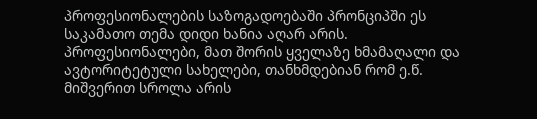პროფესიონალების საზოგადოებაში პრონციპში ეს საკამათო თემა დიდი ხანია აღარ არის. პროფესიონალები, მათ შორის ყველაზე ხმამაღალი და ავტორიტეტული სახელები, თანხმდებიან რომ ე.წ. მიშვერით სროლა არის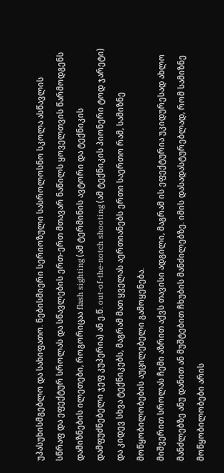უპასუხისმგებლო და სახიფათო. ნებისმიერი სერიოზული სასროლოსნო სკოლა ასწავლის სწრაფ და ეფექტურ სროლას და სწავლების ერთ-ერთ მთავარ ნაწილს ყოველთვის წარმოდგენს დამიზნების ილეთები, როგორიცაა flash sighting (ამ ტერმინის ავტორი და ტექნიკის დამფუძნებელი ჯეფ კუპერია) ან ე.წ. out-of-the-notch shooting (ამ ტექნიკის პიონერი ტოდ ჯარეტი) და კიდევ სხვა ტექნიკებს, მაგრამ მათ ყველას აერთიანებს ერთი საერთო რამ, სამიზნე მოწყობილობების აუცილებელი გამოყენება.
მიშვერით სროლას ჩემი აზრით აქვს თავისი ადგილი, მაგრამ ის ეფექტურია უკიდურესად ახლო მანძლებზე ანუ დანით ან მუშტებით ჩხუბის მანძილებზე. იმის დასადასტურებლად, რომ სამიზნე მოწყობილობები არის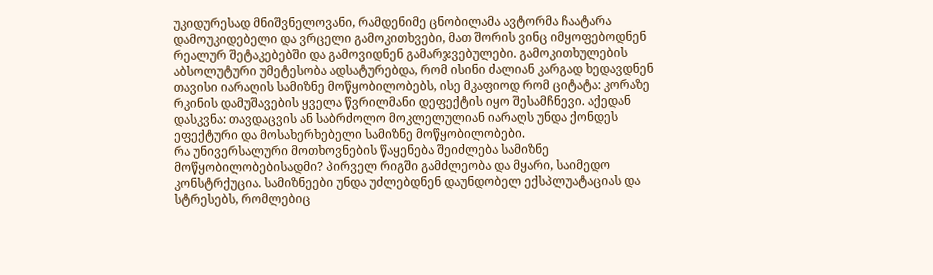უკიდურესად მნიშვნელოვანი, რამდენიმე ცნობილამა ავტორმა ჩაატარა დამოუკიდებელი და ვრცელი გამოკითხვები, მათ შორის ვინც იმყოფებოდნენ რეალურ შეტაკებებში და გამოვიდნენ გამარჯვებულები. გამოკითხულების აბსოლუტური უმეტესობა ადსატურებდა, რომ ისინი ძალიან კარგად ხედავდნენ თავისი იარაღის სამიზნე მოწყობილობებს, ისე მკაფიოდ რომ ციტატა: კორაზე რკინის დამუშავების ყველა წვრილმანი დეფექტის იყო შესამჩნევი. აქედან დასკვნა: თავდაცვის ან საბრძოლო მოკლელულიან იარაღს უნდა ქონდეს ეფექტური და მოსახერხებელი სამიზნე მოწყობილობები.
რა უნივერსალური მოთხოვნების წაყენება შეიძლება სამიზნე მოწყობილობებისადმი? პირველ რიგში გამძლეობა და მყარი, საიმედო კონსტრქუცია. სამიზნეები უნდა უძლებდნენ დაუნდობელ ექსპლუატაციას და სტრესებს, რომლებიც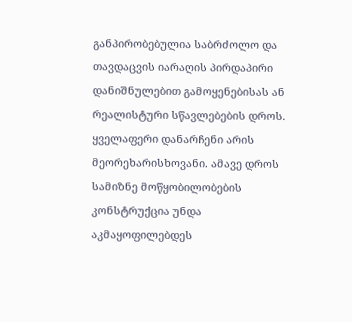განპირობებულია საბრძოლო და თავდაცვის იარაღის პირდაპირი დანიშნულებით გამოყენებისას ან რეალისტური სწავლებების დროს. ყველაფერი დანარჩენი არის მეორეხარისხოვანი. ამავე დროს სამიზნე მოწყობილობების კონსტრუქცია უნდა აკმაყოფილებდეს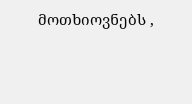მოთხიოვნებს ,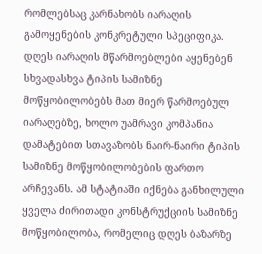რომლებსაც კარნახობს იარაღის გამოყენების კონკრეტული სპეციფიკა. დღეს იარაღის მწარმოებლები აყენებენ სხვადასხვა ტიპის სამიზნე მოწყობილობებს მათ მიერ წარმოებულ იარაღებზე, ხოლო უამრავი კომპანია დამატებით სთავაზობს ნაირ-ნაირი ტიპის სამიზნე მოწყობილობების ფართო არჩევანს. ამ სტატიაში იქნება განხილული ყველა ძირითადი კონსტრუქციის სამიზნე მოწყობილობა, რომელიც დღეს ბაზარზე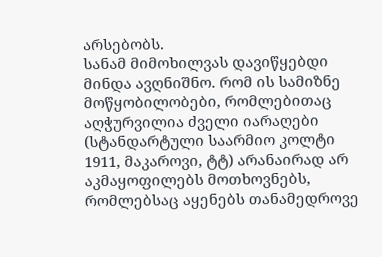არსებობს.
სანამ მიმოხილვას დავიწყებდი მინდა ავღნიშნო. რომ ის სამიზნე მოწყობილობები, რომლებითაც აღჭურვილია ძველი იარაღები (სტანდარტული საარმიო კოლტი 1911, მაკაროვი, ტტ) არანაირად არ აკმაყოფილებს მოთხოვნებს, რომლებსაც აყენებს თანამედროვე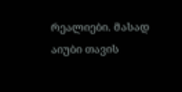რეალიები. მასად აიუბი თავის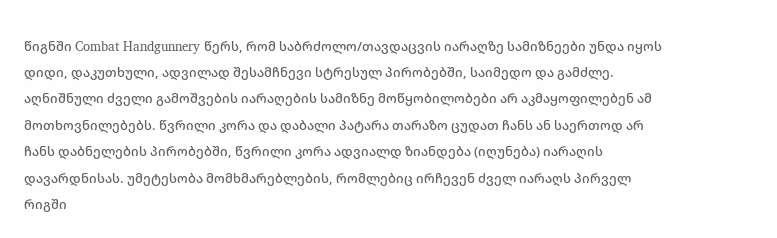წიგნში Combat Handgunnery წერს, რომ საბრძოლო/თავდაცვის იარაღზე სამიზნეები უნდა იყოს დიდი, დაკუთხული, ადვილად შესამჩნევი სტრესულ პირობებში, საიმედო და გამძლე. აღნიშნული ძველი გამოშვების იარაღების სამიზნე მოწყობილობები არ აკმაყოფილებენ ამ მოთხოვნილებებს. წვრილი კორა და დაბალი პატარა თარაზო ცუდათ ჩანს ან საერთოდ არ ჩანს დაბნელების პირობებში, წვრილი კორა ადვიალდ ზიანდება (იღუნება) იარაღის დავარდნისას. უმეტესობა მომხმარებლების, რომლებიც ირჩევენ ძველ იარაღს პირველ რიგში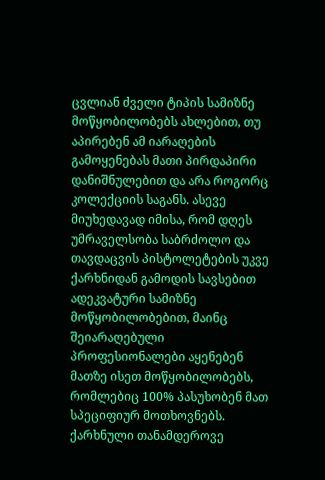ცვლიან ძველი ტიპის სამიზნე მოწყობილობებს ახლებით, თუ აპირებენ ამ იარაღების გამოყენებას მათი პირდაპირი დანიშნულებით და არა როგორც კოლექციის საგანს. ასევე მიუხედავად იმისა, რომ დღეს უმრაველსობა საბრძოლო და თავდაცვის პისტოლეტების უკვე ქარხნიდან გამოდის სავსებით ადეკვატური სამიზნე მოწყობილობებით, მაინც შეიარაღებული პროფესიონალები აყენებენ მათზე ისეთ მოწყობილობებს, რომლებიც 100% პასუხობენ მათ სპეციფიურ მოთხოვნებს. ქარხნული თანამდეროვე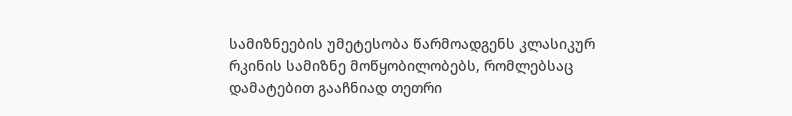სამიზნეების უმეტესობა წარმოადგენს კლასიკურ რკინის სამიზნე მოწყობილობებს, რომლებსაც დამატებით გააჩნიად თეთრი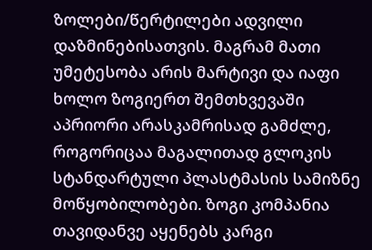ზოლები/წერტილები ადვილი დაზმინებისათვის. მაგრამ მათი უმეტესობა არის მარტივი და იაფი ხოლო ზოგიერთ შემთხვევაში აპრიორი არასკამრისად გამძლე, როგორიცაა მაგალითად გლოკის სტანდარტული პლასტმასის სამიზნე მოწყობილობები. ზოგი კომპანია თავიდანვე აყენებს კარგი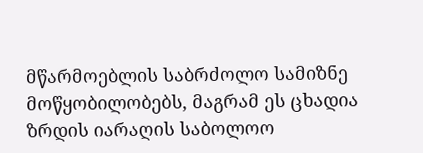მწარმოებლის საბრძოლო სამიზნე მოწყობილობებს, მაგრამ ეს ცხადია ზრდის იარაღის საბოლოო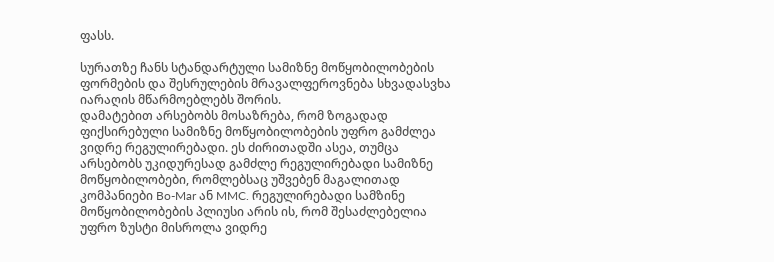ფასს.

სურათზე ჩანს სტანდარტული სამიზნე მოწყობილობების ფორმების და შესრულების მრავალფეროვნება სხვადასვხა იარაღის მწარმოებლებს შორის.
დამატებით არსებობს მოსაზრება, რომ ზოგადად ფიქსირებული სამიზნე მოწყობილობების უფრო გამძლეა ვიდრე რეგულირებადი. ეს ძირითადში ასეა, თუმცა არსებობს უკიდურესად გამძლე რეგულირებადი სამიზნე მოწყობილობები, რომლებსაც უშვებენ მაგალითად კომპანიები Bo-Mar ან MMC. რეგულირებადი სამზინე მოწყობილობების პლიუსი არის ის, რომ შესაძლებელია უფრო ზუსტი მისროლა ვიდრე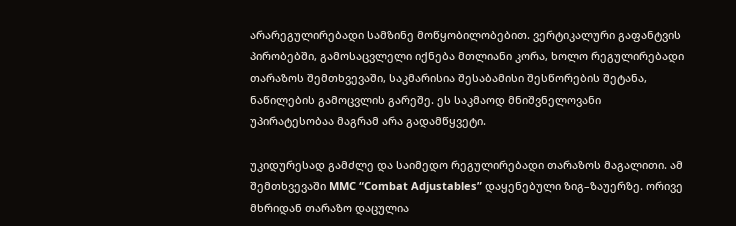არარეგულირებადი სამზინე მოწყობილობებით. ვერტიკალური გაფანტვის პირობებში, გამოსაცვლელი იქნება მთლიანი კორა, ხოლო რეგულირებადი თარაზოს შემთხვევაში, საკმარისია შესაბამისი შესწორების შეტანა, ნაწილების გამოცვლის გარეშე. ეს საკმაოდ მნიშვნელოვანი უპირატესობაა მაგრამ არა გადამწყვეტი.

უკიდურესად გამძლე და საიმედო რეგულირებადი თარაზოს მაგალითი. ამ შემთხვევაში MMC “Combat Adjustables” დაყენებული ზიგ–ზაუერზე. ორივე მხრიდან თარაზო დაცულია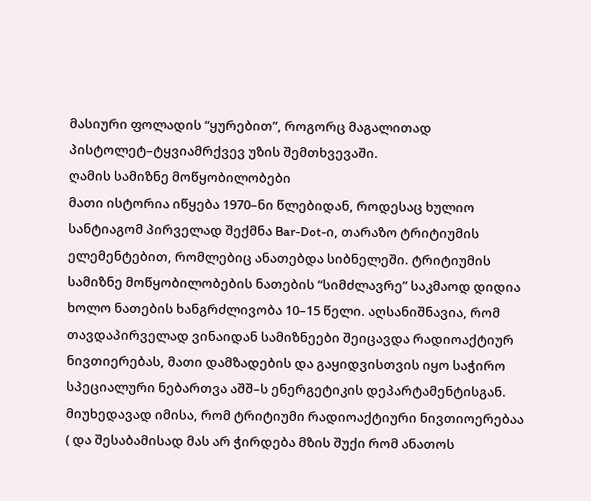მასიური ფოლადის “ყურებით”, როგორც მაგალითად პისტოლეტ–ტყვიამრქვევ უზის შემთხვევაში.
ღამის სამიზნე მოწყობილობები
მათი ისტორია იწყება 1970–ნი წლებიდან, როდესაც ხულიო სანტიაგომ პირველად შექმნა Bar-Dot-ი, თარაზო ტრიტიუმის ელემენტებით, რომლებიც ანათებდა სიბნელეში. ტრიტიუმის სამიზნე მოწყობილობების ნათების “სიმძლავრე” საკმაოდ დიდია ხოლო ნათების ხანგრძლივობა 10–15 წელი. აღსანიშნავია, რომ თავდაპირველად ვინაიდან სამიზნეები შეიცავდა რადიოაქტიურ ნივთიერებას, მათი დამზადების და გაყიდვისთვის იყო საჭირო სპეციალური ნებართვა აშშ–ს ენერგეტიკის დეპარტამენტისგან. მიუხედავად იმისა, რომ ტრიტიუმი რადიოაქტიური ნივთიოერებაა ( და შესაბამისად მას არ ჭირდება მზის შუქი რომ ანათოს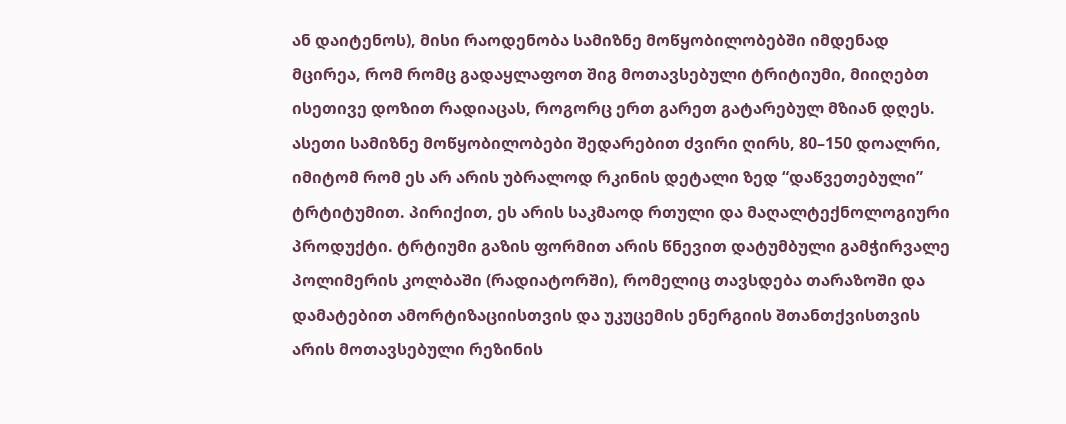ან დაიტენოს), მისი რაოდენობა სამიზნე მოწყობილობებში იმდენად მცირეა, რომ რომც გადაყლაფოთ შიგ მოთავსებული ტრიტიუმი, მიიღებთ ისეთივე დოზით რადიაცას, როგორც ერთ გარეთ გატარებულ მზიან დღეს. ასეთი სამიზნე მოწყობილობები შედარებით ძვირი ღირს, 80–150 დოალრი, იმიტომ რომ ეს არ არის უბრალოდ რკინის დეტალი ზედ “დაწვეთებული” ტრტიტუმით. პირიქით, ეს არის საკმაოდ რთული და მაღალტექნოლოგიური პროდუქტი. ტრტიუმი გაზის ფორმით არის წნევით დატუმბული გამჭირვალე პოლიმერის კოლბაში (რადიატორში), რომელიც თავსდება თარაზოში და დამატებით ამორტიზაციისთვის და უკუცემის ენერგიის შთანთქვისთვის არის მოთავსებული რეზინის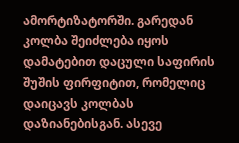ამორტიზატორში. გარედან კოლბა შეიძლება იყოს დამატებით დაცული საფირის შუშის ფირფიტით, რომელიც დაიცავს კოლბას დაზიანებისგან. ასევე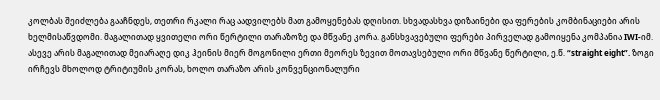კოლბას შეიძლება გააჩნდეს, თეთრი რკალი რაც აადვილებს მათ გამოყენებას დღისით. სხვადასხვა დიზაინები და ფერების კომბინაციები არის ხელმისაწვდომი. მაგალითად ყვითელი ორი წერტილი თარაზოზე და მწვანე კორა. განსხვავებული ფერები პირველად გამოიყენა კომპანია IWI-იმ. ასევე არის მაგალითად მეიარაღე დიკ ჰეინის მიერ მოგონილი ერთი მეორეს ზევით მოთავსებული ორი მწვანე წერტილი, ე.წ. “straight eight”. ზოგი ირჩევს მხოლოდ ტრიტიუმის კორას, ხოლო თარაზო არის კონვენციონალური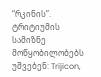“რკინის”. ტრიტიუმის სამიზნე მოწყობილობებს უშვებენ: Trijicon,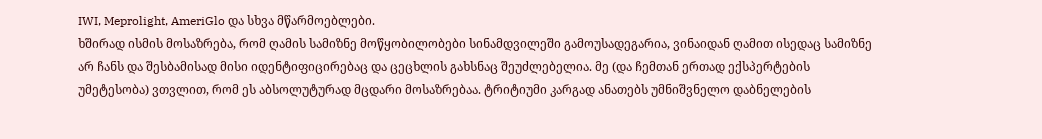IWI, Meprolight, AmeriGlo და სხვა მწარმოებლები.
ხშირად ისმის მოსაზრება, რომ ღამის სამიზნე მოწყობილობები სინამდვილეში გამოუსადეგარია, ვინაიდან ღამით ისედაც სამიზნე არ ჩანს და შესბამისად მისი იდენტიფიცირებაც და ცეცხლის გახსნაც შეუძლებელია. მე (და ჩემთან ერთად ექსპერტების უმეტესობა) ვთვლით, რომ ეს აბსოლუტურად მცდარი მოსაზრებაა. ტრიტიუმი კარგად ანათებს უმნიშვნელო დაბნელების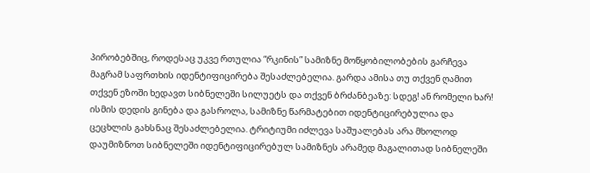პირობებშიც, როდესაც უკვე რთულია “რკინის” სამიზნე მოწყობილობების გარჩევა მაგრამ საფრთხის იდენტიფიცირება შესაძლებელია. გარდა ამისა თუ თქვენ ღამით თქვენ ეზოში ხედავთ სიბნელეში სილუეტს და თქვენ ბრძანბეაზე: სდეგ! ან რომელი ხარ! ისმის დედის გინება და გასროლა, სამიზნე წარმატებით იდენტიცირებულია და ცეცხლის გახსნაც შესაძლებელია. ტრიტიუმი იძლევა საშუალებას არა მხოლოდ დაუმიზნოთ სიბნელეში იდენტიფიცირებულ სამიზნეს არამედ მაგალითად სიბნელეში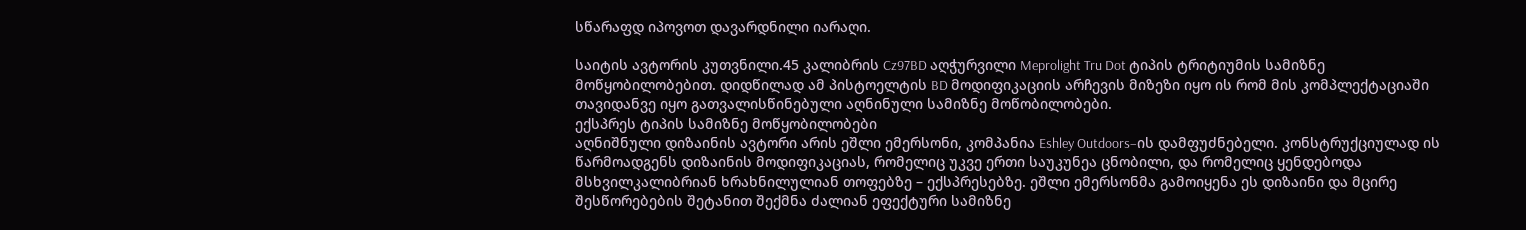სწარაფდ იპოვოთ დავარდნილი იარაღი.

საიტის ავტორის კუთვნილი.45 კალიბრის Cz97BD აღჭურვილი Meprolight Tru Dot ტიპის ტრიტიუმის სამიზნე მოწყობილობებით. დიდწილად ამ პისტოელტის BD მოდიფიკაციის არჩევის მიზეზი იყო ის რომ მის კომპლექტაციაში თავიდანვე იყო გათვალისწინებული აღნინული სამიზნე მოწობილობები.
ექსპრეს ტიპის სამიზნე მოწყობილობები
აღნიშნული დიზაინის ავტორი არის ეშლი ემერსონი, კომპანია Eshley Outdoors–ის დამფუძნებელი. კონსტრუქციულად ის წარმოადგენს დიზაინის მოდიფიკაციას, რომელიც უკვე ერთი საუკუნეა ცნობილი, და რომელიც ყენდებოდა მსხვილკალიბრიან ხრახნილულიან თოფებზე – ექსპრესებზე. ეშლი ემერსონმა გამოიყენა ეს დიზაინი და მცირე შესწორებების შეტანით შექმნა ძალიან ეფექტური სამიზნე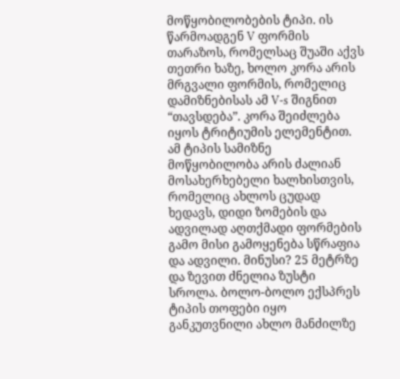მოწყობილობების ტიპი. ის წარმოადგენ V ფორმის თარაზოს, რომელსაც შუაში აქვს თეთრი ხაზე, ხოლო კორა არის მრგვალი ფორმის, რომელიც დამიზნებისას ამ V-s შიგნით “თავსდება”. კორა შეიძლება იყოს ტრიტიუმის ელემენტით. ამ ტიპის სამიზნე მოწყობილობა არის ძალიან მოსახერხებელი ხალხისთვის, რომელიც ახლოს ცუდად ხედავს, დიდი ზომების და ადვილად აღთქმადი ფორმების გამო მისი გამოყენება სწრაფია და ადვილი. მინუსი? 25 მეტრზე და ზევით ძნელია ზუსტი სროლა. ბოლო-ბოლო ექსპრეს ტიპის თოფები იყო განკუთვნილი ახლო მანძილზე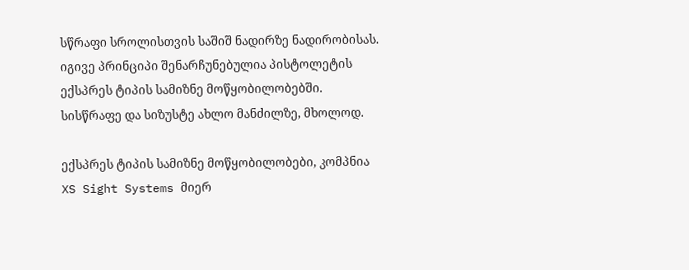სწრაფი სროლისთვის საშიშ ნადირზე ნადირობისას. იგივე პრინციპი შენარჩუნებულია პისტოლეტის ექსპრეს ტიპის სამიზნე მოწყობილობებში. სისწრაფე და სიზუსტე ახლო მანძილზე, მხოლოდ.

ექსპრეს ტიპის სამიზნე მოწყობილობები, კომპნია XS Sight Systems მიერ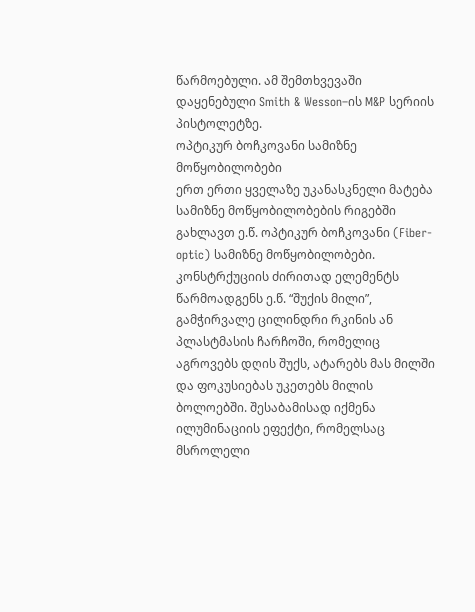წარმოებული. ამ შემთხვევაში დაყენებული Smith & Wesson–ის M&P სერიის პისტოლეტზე.
ოპტიკურ ბოჩკოვანი სამიზნე მოწყობილობები
ერთ ერთი ყველაზე უკანასკნელი მატება სამიზნე მოწყობილობების რიგებში გახლავთ ე.წ. ოპტიკურ ბოჩკოვანი (Fiber-optic) სამიზნე მოწყობილობები. კონსტრქუციის ძირითად ელემენტს წარმოადგენს ე.წ. “შუქის მილი”, გამჭირვალე ცილინდრი რკინის ან პლასტმასის ჩარჩოში, რომელიც აგროვებს დღის შუქს, ატარებს მას მილში და ფოკუსიებას უკეთებს მილის ბოლოებში. შესაბამისად იქმენა ილუმინაციის ეფექტი, რომელსაც მსროლელი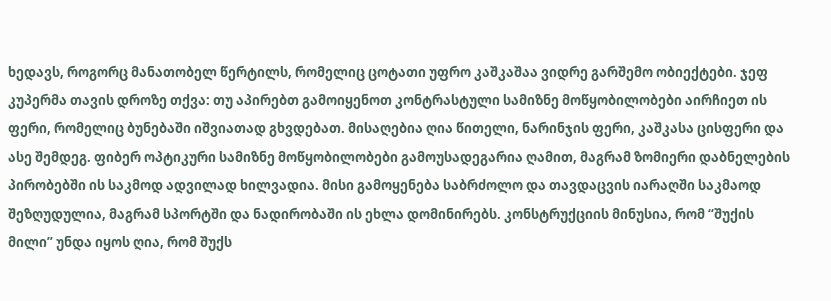ხედავს, როგორც მანათობელ წერტილს, რომელიც ცოტათი უფრო კაშკაშაა ვიდრე გარშემო ობიექტები. ჯეფ კუპერმა თავის დროზე თქვა: თუ აპირებთ გამოიყენოთ კონტრასტული სამიზნე მოწყობილობები აირჩიეთ ის ფერი, რომელიც ბუნებაში იშვიათად გხვდებათ. მისაღებია ღია წითელი, ნარინჯის ფერი, კაშკასა ცისფერი და ასე შემდეგ. ფიბერ ოპტიკური სამიზნე მოწყობილობები გამოუსადეგარია ღამით, მაგრამ ზომიერი დაბნელების პირობებში ის საკმოდ ადვილად ხილვადია. მისი გამოყენება საბრძოლო და თავდაცვის იარაღში საკმაოდ შეზღუდულია, მაგრამ სპორტში და ნადირობაში ის ეხლა დომინირებს. კონსტრუქციის მინუსია, რომ “შუქის მილი” უნდა იყოს ღია, რომ შუქს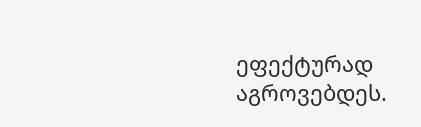ეფექტურად აგროვებდეს.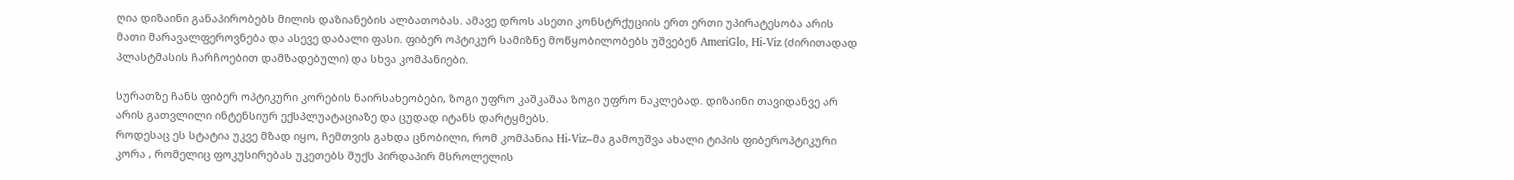ღია დიზაინი განაპირობებს მილის დაზიანების ალბათობას. ამავე დროს ასეთი კონსტრქუციის ერთ ერთი უპირატესობა არის მათი მარავალფეროვნება და ასევე დაბალი ფასი. ფიბერ ოპტიკურ სამიზნე მოწყობილობებს უშვებენ AmeriGlo, Hi-Viz (ძირითადად პლასტმასის ჩარჩოებით დამზადებული) და სხვა კომპანიები.

სურათზე ჩანს ფიბერ ოპტიკური კორების ნაირსახეობები, ზოგი უფრო კაშკაშაა ზოგი უფრო ნაკლებად. დიზაინი თავიდანვე არ არის გათვლილი ინტენსიურ ექსპლუატაციაზე და ცუდად იტანს დარტყმებს.
როდესაც ეს სტატია უკვე მზად იყო, ჩემთვის გახდა ცნობილი, რომ კომპანია Hi-Viz–მა გამოუშვა ახალი ტიპის ფიბეროპტიკური კორა , რომელიც ფოკუსირებას უკეთებს შუქს პირდაპირ მსროლელის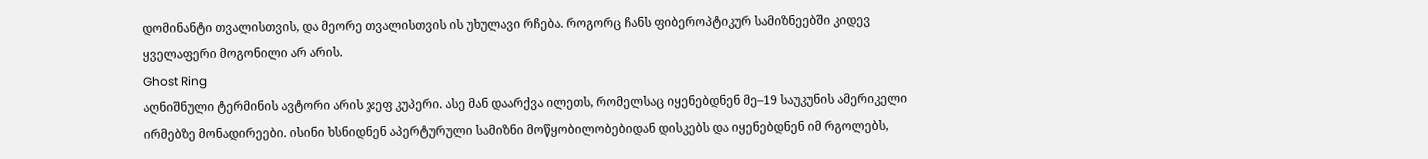დომინანტი თვალისთვის, და მეორე თვალისთვის ის უხულავი რჩება. როგორც ჩანს ფიბეროპტიკურ სამიზნეებში კიდევ ყველაფერი მოგონილი არ არის.
Ghost Ring
აღნიშნული ტერმინის ავტორი არის ჯეფ კუპერი. ასე მან დაარქვა ილეთს, რომელსაც იყენებდნენ მე–19 საუკუნის ამერიკელი ირმებზე მონადირეები. ისინი ხსნიდნენ აპერტურული სამიზნი მოწყობილობებიდან დისკებს და იყენებდნენ იმ რგოლებს,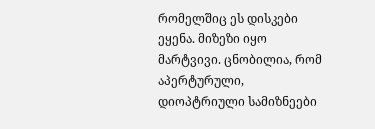რომელშიც ეს დისკები ეყენა. მიზეზი იყო მარტვივი. ცნობილია, რომ აპერტურული, დიოპტრიული სამიზნეები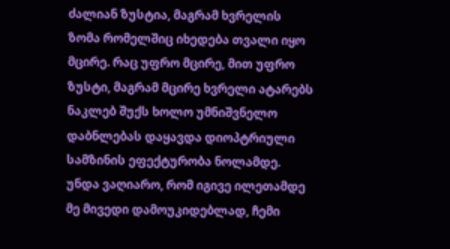ძალიან ზუსტია, მაგრამ ხვრელის ზომა რომელშიც იხედება თვალი იყო მცირე. რაც უფრო მცირე, მით უფრო ზუსტი, მაგრამ მცირე ხვრელი ატარებს ნაკლებ შუქს ხოლო უმნიშვნელო დაბნლებას დაყავდა დიოპტრიული სამზინის ეფექტურობა ნოლამდე. უნდა ვაღიარო, რომ იგივე ილეთამდე მე მივედი დამოუკიდებლად, ჩემი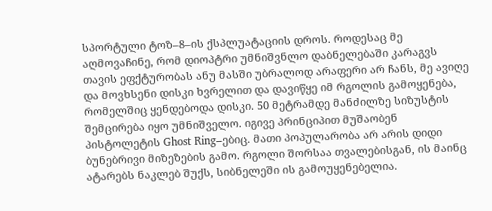სპორტული ტოზ–8–ის ქსპლუატაციის დროს. როდესაც მე აღმოვაჩინე, რომ დიოპტრი უმნიშვნლო დაბნელებაში კარაგვს თავის ეფქტურობას ანუ მასში უბრალოდ არაფერი არ ჩანს, მე ავიღე და მოვხსენი დისკი ხვრელით და დავიწყე იმ რგოლის გამოყენება, რომელშიც ყენდებოდა დისკი. 50 მეტრამდე მანძილზე სიზუსტის შემცირება იყო უმნიშველო. იგივე პრინციპით მუშაობენ პისტოლეტის Ghost Ring–ებიც. მათი პოპულარობა არ არის დიდი ბუნებრივი მიზეზების გამო. რგოლი შორსაა თვალებისგან, ის მაინც ატარებს ნაკლებ შუქს, სიბნელეში ის გამოუყენებელია.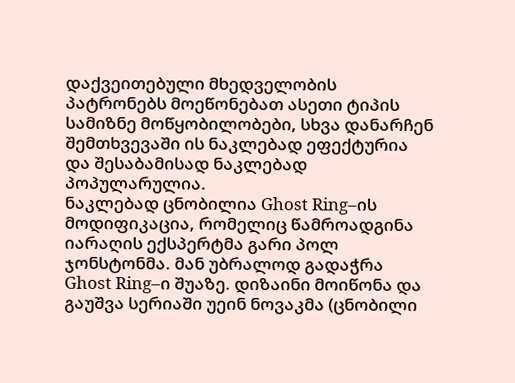დაქვეითებული მხედველობის პატრონებს მოეწონებათ ასეთი ტიპის სამიზნე მოწყობილობები, სხვა დანარჩენ შემთხვევაში ის ნაკლებად ეფექტურია და შესაბამისად ნაკლებად პოპულარულია.
ნაკლებად ცნობილია Ghost Ring–ის მოდიფიკაცია, რომელიც წამროადგინა იარაღის ექსპერტმა გარი პოლ ჯონსტონმა. მან უბრალოდ გადაჭრა Ghost Ring–ი შუაზე. დიზაინი მოიწონა და გაუშვა სერიაში უეინ ნოვაკმა (ცნობილი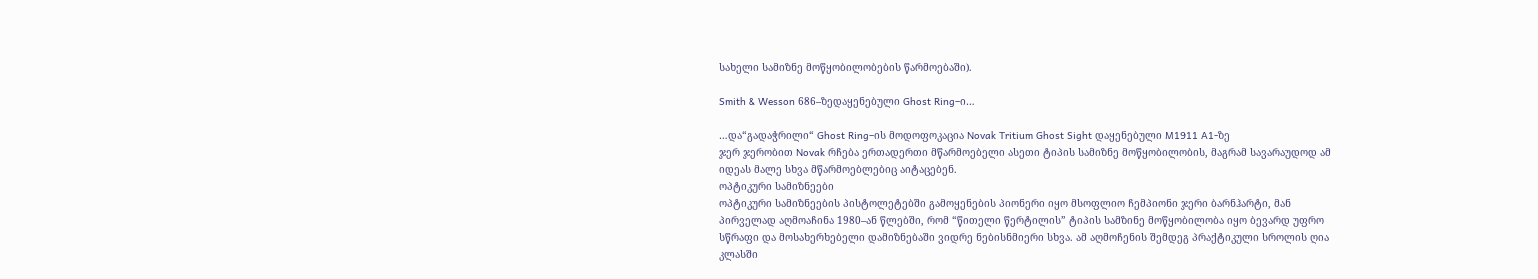სახელი სამიზნე მოწყობილობების წარმოებაში).

Smith & Wesson 686–ზედაყენებული Ghost Ring–ი…

…და“გადაჭრილი“ Ghost Ring–ის მოდოფოკაცია Novak Tritium Ghost Sight დაყენებული M1911 A1-ზე
ჯერ ჯერობით Novak რჩება ერთადერთი მწარმოებელი ასეთი ტიპის სამიზნე მოწყობილობის, მაგრამ სავარაუდოდ ამ იდეას მალე სხვა მწარმოებლებიც აიტაცებენ.
ოპტიკური სამიზნეები
ოპტიკური სამიზნეების პისტოლეტებში გამოყენების პიონერი იყო მსოფლიო ჩემპიონი ჯერი ბარნჰარტი, მან პირველად აღმოაჩინა 1980–ან წლებში, რომ “წითელი წერტილის” ტიპის სამზინე მოწყობილობა იყო ბევარდ უფრო სწრაფი და მოსახერხებელი დამიზნებაში ვიდრე ნებისნმიერი სხვა. ამ აღმოჩენის შემდეგ პრაქტიკული სროლის ღია კლასში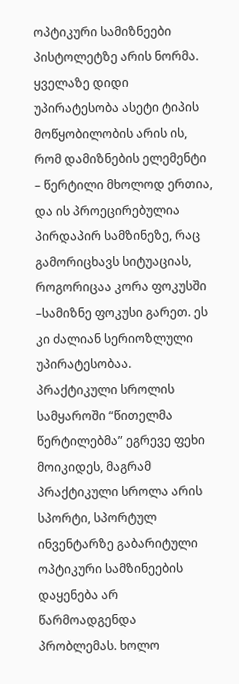ოპტიკური სამიზნეები პისტოლეტზე არის ნორმა. ყველაზე დიდი უპირატესობა ასეტი ტიპის მოწყობილობის არის ის, რომ დამიზნების ელემენტი – წერტილი მხოლოდ ერთია, და ის პროეცირებულია პირდაპირ სამზინეზე, რაც გამორიცხავს სიტუაციას, როგორიცაა კორა ფოკუსში –სამიზნე ფოკუსი გარეთ. ეს კი ძალიან სერიოზლული უპირატესობაა. პრაქტიკული სროლის სამყაროში “წითელმა წერტილებმა” ეგრევე ფეხი მოიკიდეს, მაგრამ პრაქტიკული სროლა არის სპორტი, სპორტულ ინვენტარზე გაბარიტული ოპტიკური სამზინეების დაყენება არ წარმოადგენდა პრობლემას. ხოლო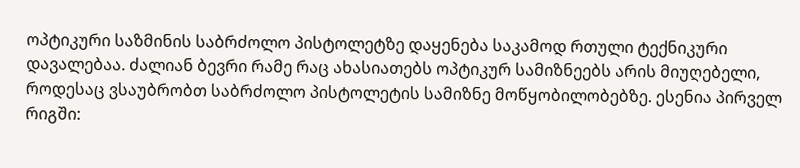ოპტიკური საზმინის საბრძოლო პისტოლეტზე დაყენება საკამოდ რთული ტექნიკური დავალებაა. ძალიან ბევრი რამე რაც ახასიათებს ოპტიკურ სამიზნეებს არის მიუღებელი, როდესაც ვსაუბრობთ საბრძოლო პისტოლეტის სამიზნე მოწყობილობებზე. ესენია პირველ რიგში: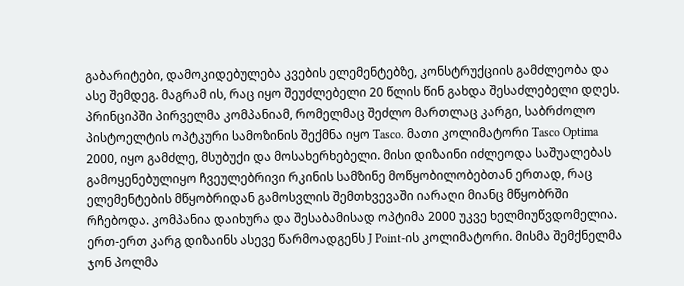გაბარიტები, დამოკიდებულება კვების ელემენტებზე, კონსტრუქციის გამძლეობა და ასე შემდეგ. მაგრამ ის, რაც იყო შეუძლებელი 20 წლის წინ გახდა შესაძლებელი დღეს. პრინციპში პირველმა კომპანიამ, რომელმაც შეძლო მართლაც კარგი, საბრძოლო პისტოელტის ოპტკური სამოზინის შექმნა იყო Tasco. მათი კოლიმატორი Tasco Optima 2000, იყო გამძლე, მსუბუქი და მოსახერხებელი. მისი დიზაინი იძლეოდა საშუალებას გამოყენებულიყო ჩვეულებრივი რკინის სამზინე მოწყობილობებთან ერთად, რაც ელემენტების მწყობრიდან გამოსვლის შემთხვევაში იარაღი მიანც მწყობრში რჩებოდა. კომპანია დაიხურა და შესაბამისად ოპტიმა 2000 უკვე ხელმიუწვდომელია. ერთ-ერთ კარგ დიზაინს ასევე წარმოადგენს J Point-ის კოლიმატორი. მისმა შემქნელმა ჯონ პოლმა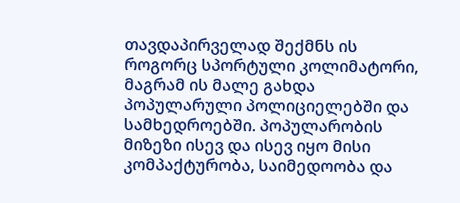თავდაპირველად შექმნს ის როგორც სპორტული კოლიმატორი, მაგრამ ის მალე გახდა პოპულარული პოლიციელებში და სამხედროებში. პოპულარობის მიზეზი ისევ და ისევ იყო მისი კომპაქტურობა, საიმედოობა და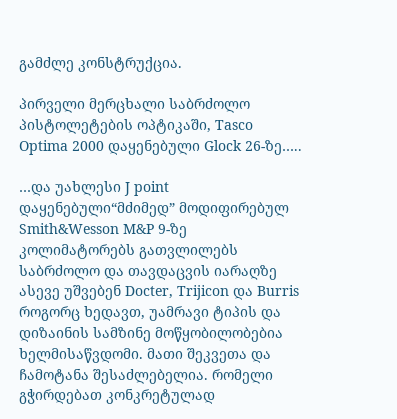გამძლე კონსტრუქცია.

პირველი მერცხალი საბრძოლო პისტოლეტების ოპტიკაში, Tasco Optima 2000 დაყენებული Glock 26-ზე…..

…და უახლესი J point დაყენებული“მძიმედ” მოდიფირებულ Smith&Wesson M&P 9-ზე
კოლიმატორებს გათვლილებს საბრძოლო და თავდაცვის იარაღზე ასევე უშვებენ Docter, Trijicon და Burris
როგორც ხედავთ, უამრავი ტიპის და დიზაინის სამზინე მოწყობილობებია ხელმისაწვდომი. მათი შეკვეთა და ჩამოტანა შესაძლებელია. რომელი გჭირდებათ კონკრეტულად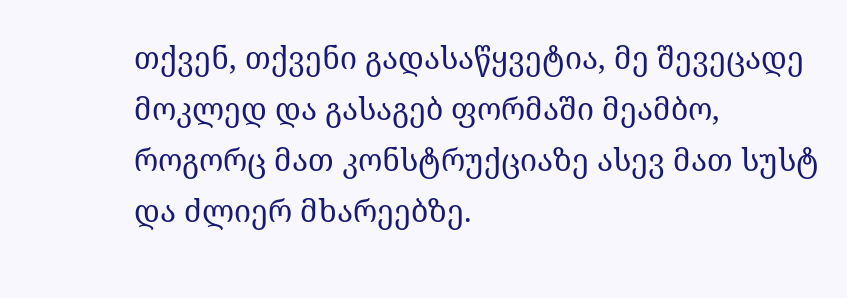თქვენ, თქვენი გადასაწყვეტია, მე შევეცადე მოკლედ და გასაგებ ფორმაში მეამბო, როგორც მათ კონსტრუქციაზე ასევ მათ სუსტ და ძლიერ მხარეებზე.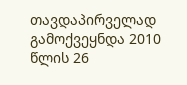თავდაპირველად გამოქვეყნდა 2010 წლის 26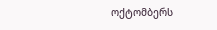ოქტომბერს